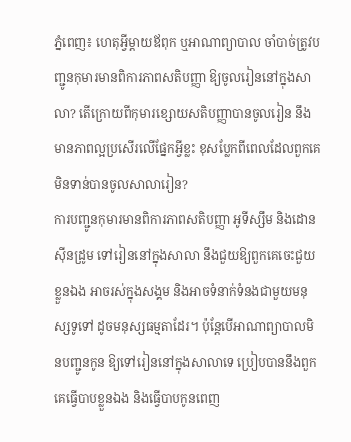ភ្នំពេញ៖ ហេតុអ្វីម្ដាយឪពុក ឬអាណាព្យាបាល ចាំបាច់ត្រូវបញ្ជូនកុមារមានពិការភាពសតិបញ្ញា ឱ្យចូលរៀននៅក្នុងសាលា? តើក្រោយពីកុមារខ្សោយសតិបញ្ញាបានចូលរៀន នឹងមានភាពល្អប្រសើរលើផ្នែកអ្វីខ្លះ ខុសប្លែកពីពេលដែលពួកគេមិនទាន់បានចូលសាលារៀន?
ការបញ្ជូនកុមារមានពិការភាពសតិបញ្ញា អូទីស្សឹម និងដោនស៊ីនដ្រូម ទៅរៀននៅក្នុងសាលា នឹងជួយឱ្យពួកគេចេះជួយខ្លួនឯង អាចរស់ក្នុងសង្គម និងអាចទំនាក់ទំនងជាមួយមនុស្សទូទៅ ដូចមនុស្សធម្មតាដែរ។ ប៉ុន្តែបើអាណាព្យាបាលមិនបញ្ជូនកូន ឱ្យទៅរៀននៅក្នុងសាលាទេ ប្រៀបបាននឹងពួកគេធ្វើបាបខ្លួនឯង និងធ្វើបាបកូនពេញ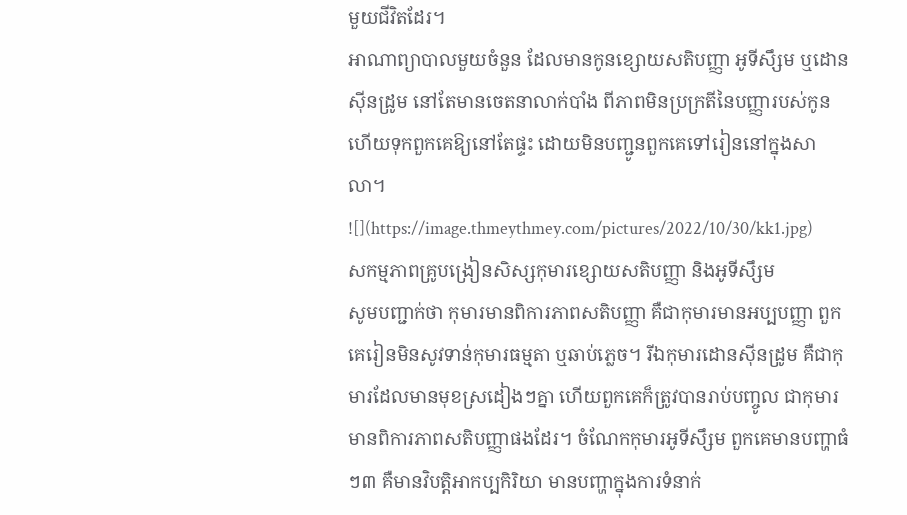មួយជីវិតដែរ។
អាណាព្យាបាលមួយចំនួន ដែលមានកូនខ្សោយសតិបញ្ញា អូទីសឹ្សម ឬដោនស៊ីនដ្រូម នៅតែមានចេតនាលាក់បាំង ពីភាពមិនប្រក្រតីនៃបញ្ញារបស់កូន ហើយទុកពួកគេឱ្យនៅតែផ្ទះ ដោយមិនបញ្ជូនពួកគេទៅរៀននៅក្នុងសាលា។
![](https://image.thmeythmey.com/pictures/2022/10/30/kk1.jpg)
សកម្មភាពគ្រូបង្រៀនសិស្សកុមារខ្សោយសតិបញ្ញា និងអូទីសឹ្សម
សូមបញ្ជាក់ថា កុមារមានពិការភាពសតិបញ្ញា គឺជាកុមារមានអប្បបញ្ញា ពួកគេរៀនមិនសូវទាន់កុមារធម្មតា ឬឆាប់ភ្លេច។ រីឯកុមារដោនស៊ីនដ្រូម គឺជាកុមារដែលមានមុខស្រដៀងៗគ្នា ហើយពួកគេក៏ត្រូវបានរាប់បញ្ចូល ជាកុមារមានពិការភាពសតិបញ្ញាផងដែរ។ ចំណែកកុមារអូទីសឹ្សម ពួកគេមានបញ្ហាធំៗ៣ គឺមានវិបត្តិអាកប្បកិរិយា មានបញ្ហាក្នុងការទំនាក់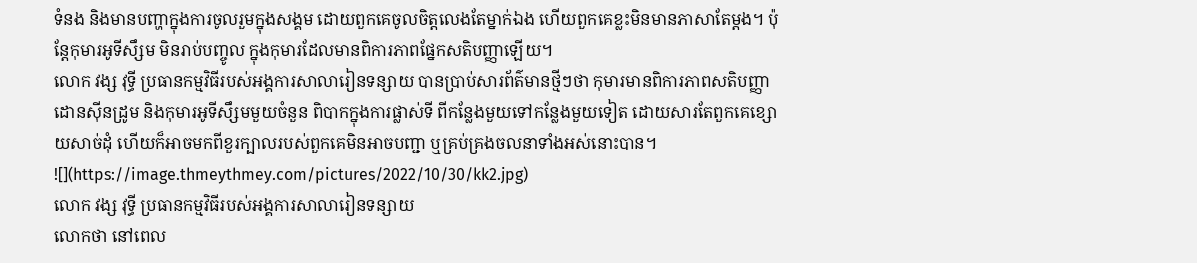ទំនង និងមានបញ្ហាក្នុងការចូលរួមក្នុងសង្គម ដោយពួកគេចូលចិត្តលេងតែម្នាក់ឯង ហើយពួកគេខ្លះមិនមានភាសាតែម្ដង។ ប៉ុន្តែកុមារអូទីសឹ្សម មិនរាប់បញ្ចូល ក្នុងកុមារដែលមានពិការភាពផ្នែកសតិបញ្ញាឡើយ។
លោក វង្ស វុទ្ធី ប្រធានកម្មវិធីរបស់អង្គការសាលារៀនទន្សាយ បានប្រាប់សារព័ត៌មានថ្មីៗថា កុមារមានពិការភាពសតិបញ្ញា ដោនស៊ីនដ្រូម និងកុមារអូទីសឹ្សមមួយចំនួន ពិបាកក្នុងការផ្លាស់ទី ពីកន្លែងមួយទៅកន្លែងមួយទៀត ដោយសារតែពួកគេខ្សោយសាច់ដុំ ហើយក៏អាចមកពីខួរក្បាលរបស់ពួកគេមិនអាចបញ្ជា ឬគ្រប់គ្រងចលនាទាំងអស់នោះបាន។
![](https://image.thmeythmey.com/pictures/2022/10/30/kk2.jpg)
លោក វង្ស វុទ្ធី ប្រធានកម្មវិធីរបស់អង្គការសាលារៀនទន្សាយ
លោកថា នៅពេល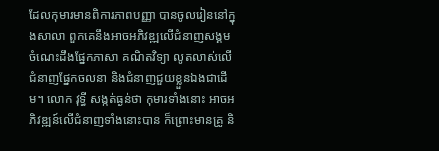ដែលកុមារមានពិការភាពបញ្ញា បានចូលរៀននៅក្នុងសាលា ពួកគេនឹងអាចអភិវឌ្ឍលើជំនាញសង្គម ចំណេះដឹងផ្នែកភាសា គណិតវិទ្យា លូតលាស់លើជំនាញផ្នែកចលនា និងជំនាញជួយខ្លួនឯងជាដើម។ លោក វុទ្ធី សង្កត់ធ្ងន់ថា កុមារទាំងនោះ អាចអភិវឌ្ឍន៍លើជំនាញទាំងនោះបាន ក៏ព្រោះមានគ្រូ និ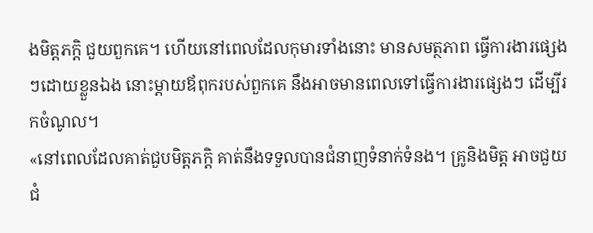ងមិត្តភក្ដិ ជួយពួកគេ។ ហើយនៅពេលដែលកុមារទាំងនោះ មានសមត្ថភាព ធ្វើការងារផ្សេងៗដោយខ្លួនឯង នោះម្ដាយឪពុករបស់ពួកគេ នឹងអាចមានពេលទៅធ្វើការងារផ្សេងៗ ដើម្បីរកចំណូល។
«នៅពេលដែលគាត់ជួបមិត្តភក្ដិ គាត់នឹងទទួលបានជំនាញទំនាក់ទំនង។ គ្រូនិងមិត្ត អាចជួយជំ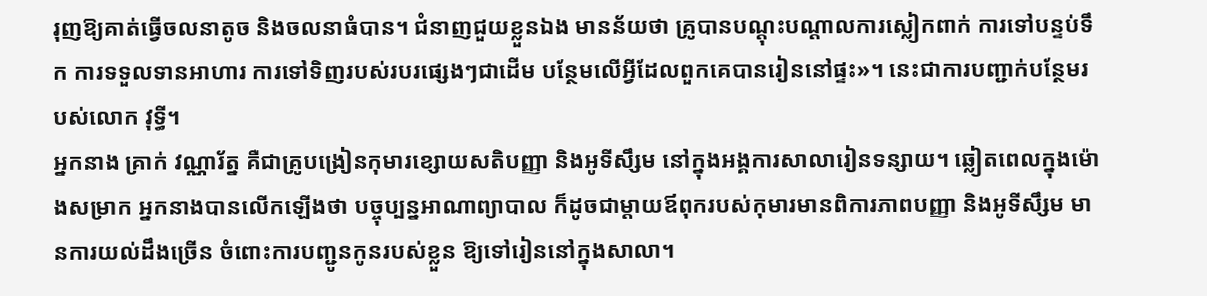រុញឱ្យគាត់ធ្វើចលនាតូច និងចលនាធំបាន។ ជំនាញជួយខ្លួនឯង មានន័យថា គ្រូបានបណ្ដុះបណ្ដាលការស្លៀកពាក់ ការទៅបន្ទប់ទឹក ការទទួលទានអាហារ ការទៅទិញរបស់របរផ្សេងៗជាដើម បន្ថែមលើអ្វីដែលពួកគេបានរៀននៅផ្ទះ»។ នេះជាការបញ្ជាក់បន្ថែមរបស់លោក វុទ្ធី។
អ្នកនាង គ្រាក់ វណ្ណារ័ត្ន គឺជាគ្រូបង្រៀនកុមារខ្សោយសតិបញ្ញា និងអូទីសឹ្សម នៅក្នុងអង្គការសាលារៀនទន្សាយ។ ឆ្លៀតពេលក្នុងម៉ោងសម្រាក អ្នកនាងបានលើកឡើងថា បច្ចុប្បន្នអាណាព្យាបាល ក៏ដូចជាម្ដាយឪពុករបស់កុមារមានពិការភាពបញ្ញា និងអូទីសឹ្សម មានការយល់ដឹងច្រើន ចំពោះការបញ្ជូនកូនរបស់ខ្លួន ឱ្យទៅរៀននៅក្នុងសាលា។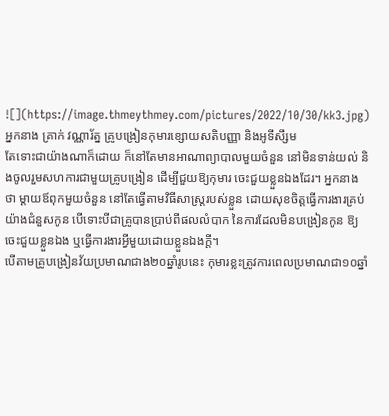![](https://image.thmeythmey.com/pictures/2022/10/30/kk3.jpg)
អ្នកនាង គ្រាក់ វណ្ណារ័ត្ន គ្រូបង្រៀនកុមារខ្សោយសតិបញ្ញា និងអូទីសឹ្សម
តែទោះជាយ៉ាងណាក៏ដោយ ក៏នៅតែមានអាណាព្យាបាលមួយចំនួន នៅមិនទាន់យល់ និងចូលរួមសហការជាមួយគ្រូបង្រៀន ដើម្បីជួយឱ្យកុមារ ចេះជួយខ្លួនឯងដែរ។ អ្នកនាងថា ម្ដាយឪពុកមួយចំនួន នៅតែធ្វើតាមវិធីសាស្ត្ររបស់ខ្លួន ដោយសុខចិត្តធ្វើការងារគ្រប់យ៉ាងជំនួសកូន បើទោះបីជាគ្រូបានប្រាប់ពីផលលំបាក នៃការដែលមិនបង្រៀនកូន ឱ្យចេះជួយខ្លួនឯង ឬធ្វើការងារអ្វីមួយដោយខ្លួនឯងក្ដី។
បើតាមគ្រូបង្រៀនវ័យប្រមាណជាង២០ឆ្នាំរូបនេះ កុមារខ្លះត្រូវការពេលប្រមាណជា១០ឆ្នាំ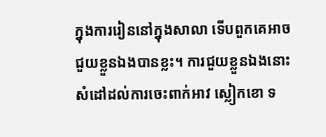ក្នុងការរៀននៅក្នុងសាលា ទើបពួកគេអាចជួយខ្លួនឯងបានខ្លះ។ ការជួយខ្លួនឯងនោះ សំដៅដល់ការចេះពាក់អាវ ស្លៀកខោ ទ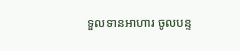ទួលទានអាហារ ចូលបន្ទ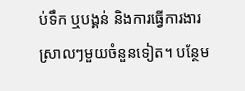ប់ទឹក ឬបង្គន់ និងការធ្វើការងារស្រាលៗមួយចំនួនទៀត។ បន្ថែម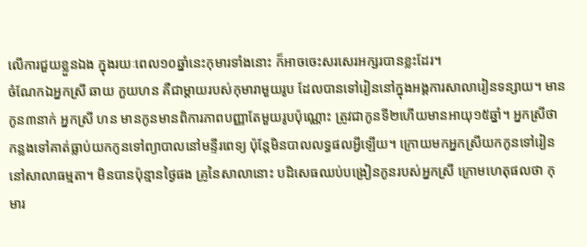លើការជួយខ្លួនឯង ក្នុងរយៈពេល១០ឆ្នាំនេះកុមារទាំងនោះ ក៏អាចចេះសរសេរអក្សរបានខ្លះដែរ។
ចំណែកឯអ្នកស្រី ឆាយ កួយហន គឺជាម្ដាយរបស់កុមារាមួយរូប ដែលបានទៅរៀននៅក្នុងអង្គការសាលារៀនទន្សាយ។ មានកូន៣នាក់ អ្នកស្រី ហន មានកូនមានពិការភាពបញ្ញាតែមួយរូបប៉ុណ្ណោះ ត្រូវជាកូនទី២ហើយមានអាយុ១៥ឆ្នាំ។ អ្នកស្រីថា កន្លងទៅគាត់ធ្លាប់យកកូនទៅព្យាបាលនៅមន្ទីរពេទ្យ ប៉ុន្តែមិនបាលលទ្ធផលអ្វីឡើយ។ ក្រោយមកអ្នកស្រីយកកូនទៅរៀននៅសាលាធម្មតា។ មិនបានប៉ុន្មានថ្ងៃផង គ្រូនៃសាលានោះ បដិសេធឈប់បង្រៀនកូនរបស់អ្នកស្រី ក្រោមហេតុផលថា កុមារ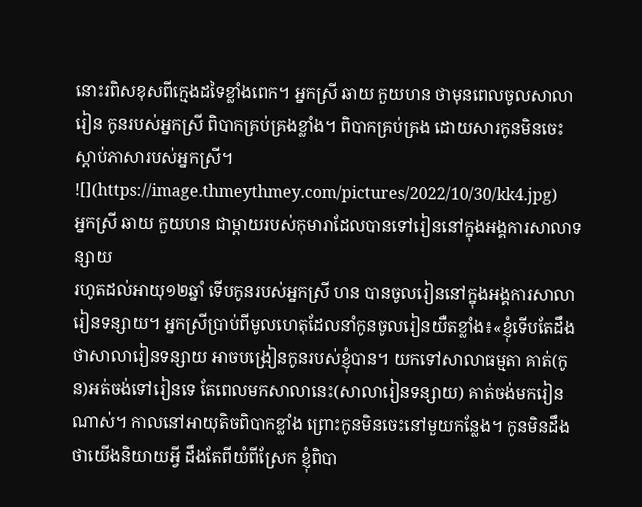នោះរពិសខុសពីក្មេងដទៃខ្លាំងពេក។ អ្នកស្រី ឆាយ កួយហន ថាមុនពេលចូលសាលារៀន កូនរបស់អ្នកស្រី ពិបាកគ្រប់គ្រងខ្លាំង។ ពិបាកគ្រប់គ្រង ដោយសារកូនមិនចេះស្ដាប់ភាសារបស់អ្នកស្រី។
![](https://image.thmeythmey.com/pictures/2022/10/30/kk4.jpg)
អ្នកស្រី ឆាយ កួយហន ជាម្ដាយរបស់កុមារាដែលបានទៅរៀននៅក្នុងអង្គការសាលាទន្សាយ
រហូតដល់អាយុ១២ឆ្នាំ ទើបកូនរបស់អ្នកស្រី ហន បានចូលរៀននៅក្នុងអង្គការសាលារៀនទន្សាយ។ អ្នកស្រីប្រាប់ពីមូលហេតុដែលនាំកូនចូលរៀនយឺតខ្លាំង៖«ខ្ញុំទើបតែដឹងថាសាលារៀនទន្សាយ អាចបង្រៀនកូនរបស់ខ្ញុំបាន។ យកទៅសាលាធម្មតា គាត់(កូន)អត់ចង់ទៅរៀនទេ តែពេលមកសាលានេះ(សាលារៀនទន្សាយ) គាត់ចង់មករៀនណាស់។ កាលនៅអាយុតិចពិបាកខ្លាំង ព្រោះកូនមិនចេះនៅមួយកន្លែង។ កូនមិនដឹងថាយើងនិយាយអ្វី ដឹងតែពីយំពីស្រែក ខ្ញុំពិបា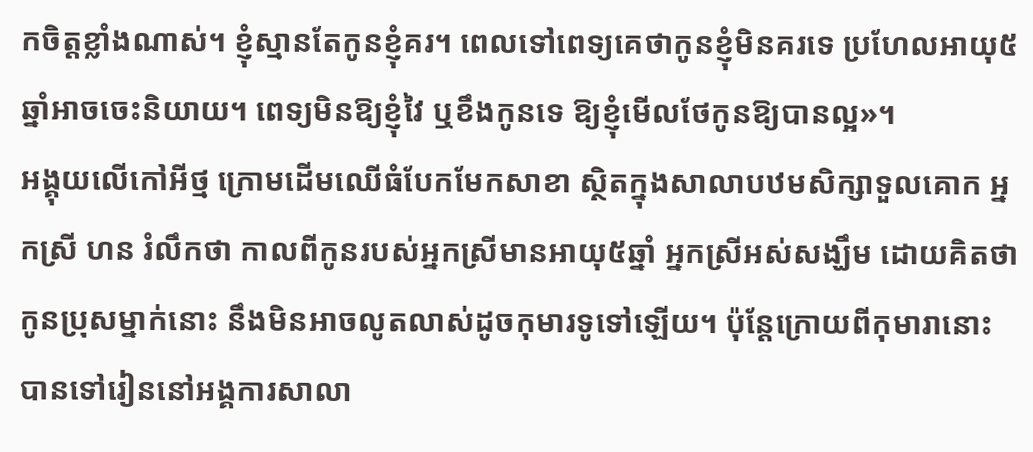កចិត្តខ្លាំងណាស់។ ខ្ញុំស្មានតែកូនខ្ញុំគរ។ ពេលទៅពេទ្យគេថាកូនខ្ញុំមិនគរទេ ប្រហែលអាយុ៥ឆ្នាំអាចចេះនិយាយ។ ពេទ្យមិនឱ្យខ្ញុំវៃ ឬខឹងកូនទេ ឱ្យខ្ញុំមើលថែកូនឱ្យបានល្អ»។
អង្គុយលើកៅអីថ្ម ក្រោមដើមឈើធំបែកមែកសាខា ស្ថិតក្នុងសាលាបឋមសិក្សាទួលគោក អ្នកស្រី ហន រំលឹកថា កាលពីកូនរបស់អ្នកស្រីមានអាយុ៥ឆ្នាំ អ្នកស្រីអស់សង្ឃឹម ដោយគិតថាកូនប្រុសម្នាក់នោះ នឹងមិនអាចលូតលាស់ដូចកុមារទូទៅឡើយ។ ប៉ុន្តែក្រោយពីកុមារានោះ បានទៅរៀននៅអង្គការសាលា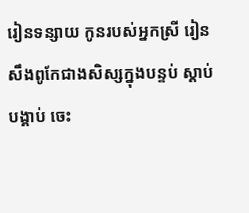រៀនទន្សាយ កូនរបស់អ្នកស្រី រៀនសឹងពូកែជាងសិស្សក្នុងបន្ទប់ ស្ដាប់បង្គាប់ ចេះ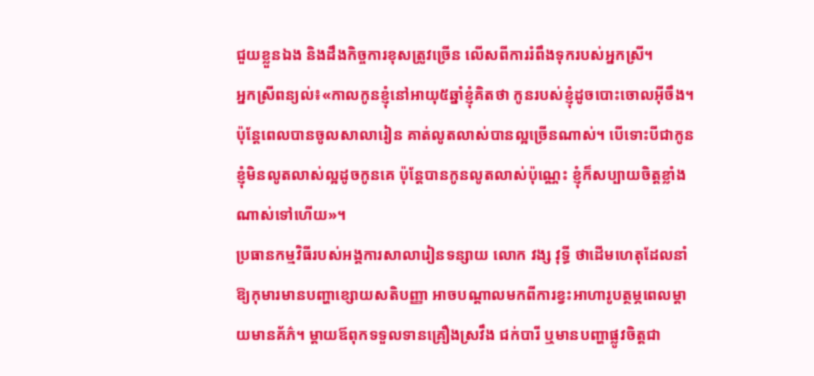ជួយខ្លួនឯង និងដឹងកិច្ចការខុសត្រូវច្រើន លើសពីការរំពឹងទុករបស់អ្នកស្រី។
អ្នកស្រីពន្យល់៖«កាលកូនខ្ញុំនៅអាយុ៥ឆ្នាំខ្ញុំគិតថា កូនរបស់ខ្ញុំដូចបោះចោលអ៊ីចឹង។ ប៉ុន្តែពេលបានចូលសាលារៀន គាត់លូតលាស់បានល្អច្រើនណាស់។ បើទោះបីជាកូនខ្ញុំមិនលូតលាស់ល្អដូចកូនគេ ប៉ុន្តែបានកូនលូតលាស់ប៉ុណ្ណេះ ខ្ញុំក៏សប្បាយចិត្តខ្លាំងណាស់ទៅហើយ»។
ប្រធានកម្មវិធីរបស់អង្គការសាលារៀនទន្សាយ លោក វង្ស វុទ្ធី ថាដើមហេតុដែលនាំឱ្យកុមារមានបញ្ហាខ្សោយសតិបញ្ញា អាចបណ្ដាលមកពីការខ្វះអាហារូបត្ថម្ភពេលម្ដាយមានគ័ភ៌។ ម្ដាយឪពុកទទួលទានគ្រឿងស្រវឹង ជក់បារី ឬមានបញ្ហាផ្លូវចិត្តជា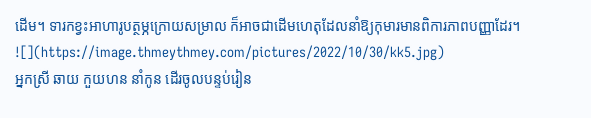ដើម។ ទារកខ្វះអាហារូបត្ថម្ភក្រោយសម្រាល ក៏អាចជាដើមហេតុដែលនាំឱ្យកុមារមានពិការភាពបញ្ញាដែរ។
![](https://image.thmeythmey.com/pictures/2022/10/30/kk5.jpg)
អ្នកស្រី ឆាយ កួយហន នាំកូន ដើរចូលបន្ទប់រៀន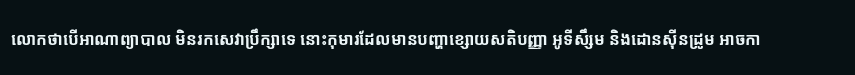លោកថាបើអាណាព្យាបាល មិនរកសេវាប្រឹក្សាទេ នោះកុមារដែលមានបញ្ហាខ្សោយសតិបញ្ញា អូទីសឹ្សម និងដោនស៊ីនដ្រូម អាចកា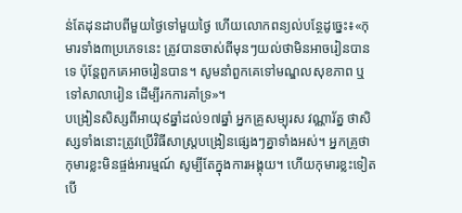ន់តែដុនដាបពីមួយថ្ងៃទៅមួយថ្ងៃ ហើយលោកពន្យល់បន្ថែដូច្នេះ៖«កុមារទាំង៣ប្រភេទនេះ ត្រូវបានចាស់ពីមុនៗយល់ថាមិនអាចរៀនបានទេ ប៉ុន្តែពួកគេអាចរៀនបាន។ សូមនាំពួកគេទៅមណ្ឌលសុខភាព ឬទៅសាលារៀន ដើម្បីរកការគាំទ្រ»។
បង្រៀនសិស្សពីអាយុ៩ឆ្នាំដល់១៧ឆ្នាំ អ្នកគ្រូសម្បុរស វណ្ណារ័ត្ន ថាសិស្សទាំងនោះត្រូវប្រើវិធីសាស្ត្របង្រៀនផ្សេងៗគ្នាទាំងអស់។ អ្នកគ្រូថា កុមារខ្លះមិនផ្ចង់អារម្មណ៍ សូម្បីតែក្នុងការអង្គុយ។ ហើយកុមារខ្លះទៀត បើ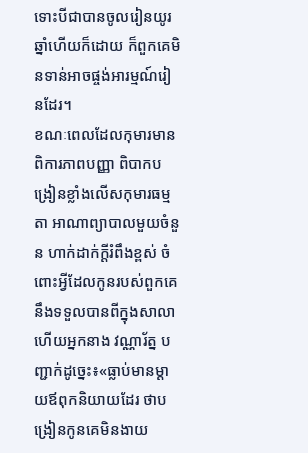ទោះបីជាបានចូលរៀនយូរឆ្នាំហើយក៏ដោយ ក៏ពួកគេមិនទាន់អាចផ្ចង់អារម្មណ៍រៀនដែរ។
ខណៈពេលដែលកុមារមានពិការភាពបញ្ញា ពិបាកបង្រៀនខ្លាំងលើសកុមារធម្មតា អាណាព្យាបាលមួយចំនួន ហាក់ដាក់ក្ដីរំពឹងខ្ពស់ ចំពោះអ្វីដែលកូនរបស់ពួកគេនឹងទទួលបានពីក្នុងសាលា ហើយអ្នកនាង វណ្ណារ័ត្ន បញ្ជាក់ដូច្នេះ៖«ធ្លាប់មានម្ដាយឪពុកនិយាយដែរ ថាបង្រៀនកូនគេមិនងាយ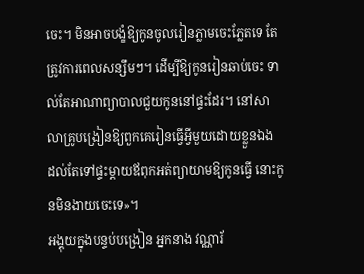ចេះ។ មិនអាចបង្ខំឱ្យកូនចូលរៀនភ្លាមចេះភ្លែតទេ តែត្រូវការពេលសន្សឹមៗ។ ដើម្បីឱ្យកូនរៀនឆាប់ចេះ ទាល់តែអាណាព្យាបាលជួយកូននៅផ្ទះដែរ។ នៅសាលាគ្រូបង្រៀនឱ្យពួកគេរៀនធ្វើអ្វីមួយដោយខ្លួនឯង ដល់តែទៅផ្ទះម្ដាយឪពុកអត់ព្យាយាមឱ្យកូនធ្វើ នោះកូនមិនងាយចេះទេ»។
អង្គុយក្នុងបន្ទប់បង្រៀន អ្នកនាង វណ្ណារ័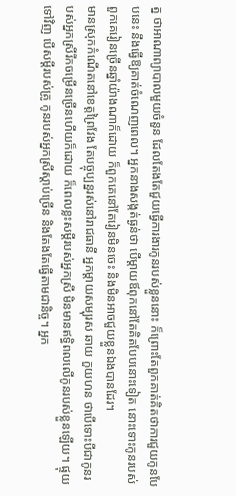ត្ន ថាអាណាព្យាបាលមួយចំនួន ដែលតែងតែជួយធ្វើការងារកូនរបស់ខ្លួននោះ ក៏ព្រោះតែពួកគាត់គិតថាការជួយកូនបែបនេះ នឹងធ្វើឱ្យគាត់ចំណេញពេល។ អ្នកនាងសង្កត់ធ្ងន់ថា បើម្ដាយឪពុកនៅតែគិតបែបនោះទៀត នោះទោះកូនរបស់ពួកគេរៀនច្រើនឆ្នាំយ៉ាងណាក៏ដោយ ក៏ពួកគេនៅតែរៀនមិនចេះ និងមិនអាចជួយខ្លួនឯងបានដែរ។
មានស្រុកកំណើតនៅខេត្តព្រៃវែង តែបច្ចុប្បន្នរស់នៅរាជធានី អ្នកម្ដាយសម្បុរស ឆាយ កួយហន ថាបើទោះបីជាកូនរបស់អ្នកស្រីរីកចម្រើនច្រើនហើយក៏ដោយ ក៏ពេលខ្លះសម្ដីរបស់អ្នកស្រី មិនមានឥទ្ធិពលលើកូនរបស់ខ្លួនឡើយ។ ផ្ទុយទៅវិញ បើសម្ដីរបស់គ្រូ កូនរបស់អ្នកស្រីស្ដាប់ច្រើន និងតែងតែធ្វើតាមជានិច្ច។ អ្នក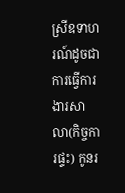ស្រីឧទាហរណ៍ដូចជាការធ្វើការងារសាលា(កិច្ចការផ្ទះ) កូនរ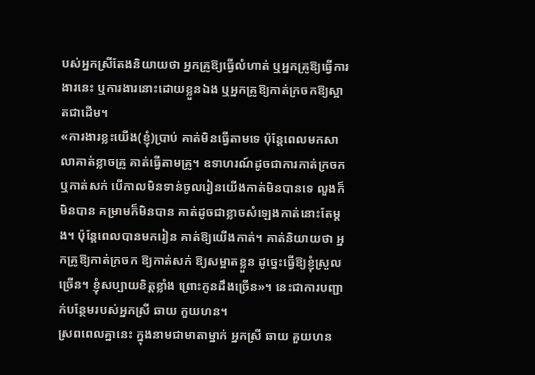បស់អ្នកស្រីតែងនិយាយថា អ្នកគ្រូឱ្យធ្វើលំហាត់ ឬអ្នកគ្រូឱ្យធ្វើការងារនេះ ឬការងារនោះដោយខ្លួនឯង ឬអ្នកគ្រូឱ្យកាត់ក្រចកឱ្យស្អាតជាដើម។
«ការងារខ្លះយើង(ខ្ញុំ)ប្រាប់ គាត់មិនធ្វើតាមទេ ប៉ុន្តែពេលមកសាលាគាត់ខ្លាចគ្រូ គាត់ធ្វើតាមគ្រូ។ ឧទាហរណ៍ដូចជាការកាត់ក្រចក ឬកាត់សក់ បើកាលមិនទាន់ចូលរៀនយើងកាត់មិនបានទេ លួងក៏មិនបាន គម្រាមក៏មិនបាន គាត់ដូចជាខ្លាចសំឡេងកាត់នោះតែម្ដង។ ប៉ុន្តែពេលបានមករៀន គាត់ឱ្យយើងកាត់។ គាត់និយាយថា អ្នកគ្រូឱ្យកាត់ក្រចក ឱ្យកាត់សក់ ឱ្យសម្អាតខ្លួន ដូច្នេះធ្វើឱ្យខ្ញុំស្រួលច្រើន។ ខ្ញុំសប្បាយខិត្តខ្លាំង ព្រោះកូនដឹងច្រើន»។ នេះជាការបញ្ជាក់បន្ថែមរបស់អ្នកស្រី ឆាយ កួយហន។
ស្រពពេលគ្នានេះ ក្នុងនាមជាមាតាម្នាក់ អ្នកស្រី ឆាយ គួយហន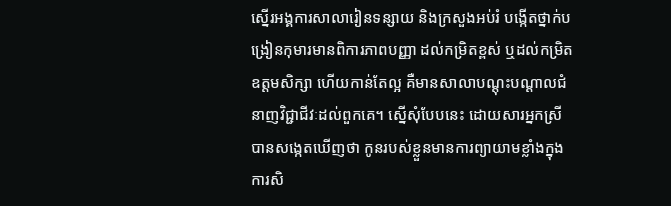ស្នើរអង្គការសាលារៀនទន្សាយ និងក្រសួងអប់រំ បង្កើតថ្នាក់បង្រៀនកុមារមានពិការភាពបញ្ញា ដល់កម្រិតខ្ពស់ ឬដល់កម្រិតឧត្តមសិក្សា ហើយកាន់តែល្អ គឺមានសាលាបណ្ដុះបណ្ដាលជំនាញវិជ្ជាជីវៈដល់ពួកគេ។ ស្នើសុំបែបនេះ ដោយសារអ្នកស្រីបានសង្កេតឃើញថា កូនរបស់ខ្លួនមានការព្យាយាមខ្លាំងក្នុងការសិ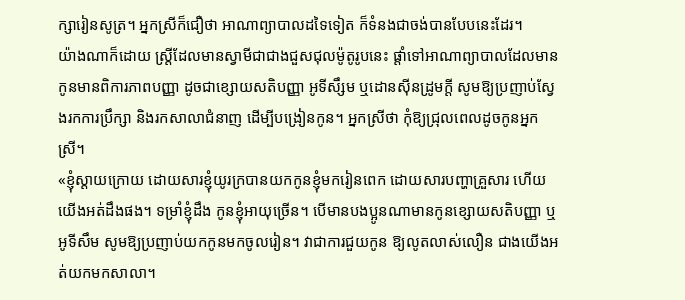ក្សារៀនសូត្រ។ អ្នកស្រីក៏ជឿថា អាណាព្យាបាលដទៃទៀត ក៏ទំនងជាចង់បានបែបនេះដែរ។
យ៉ាងណាក៏ដោយ ស្ត្រីដែលមានស្វាមីជាជាងជួសជុលម៉ូតូរូបនេះ ផ្ដាំទៅអាណាព្យាបាលដែលមានកូនមានពិការភាពបញ្ញា ដូចជាខ្សោយសតិបញ្ញា អូទីសឹ្សម ឬដោនស៊ីនដ្រូមក្ដី សូមឱ្យប្រញាប់ស្វែងរកការប្រឹក្សា និងរកសាលាជំនាញ ដើម្បីបង្រៀនកូន។ អ្នកស្រីថា កុំឱ្យជ្រុលពេលដូចកូនអ្នកស្រី។
«ខ្ញុំស្ដាយក្រោយ ដោយសារខ្ញុំយូរក្របានយកកូនខ្ញុំមករៀនពេក ដោយសារបញ្ហាគ្រួសារ ហើយយើងអត់ដឹងផង។ ទម្រាំខ្ញុំដឹង កូនខ្ញុំអាយុច្រើន។ បើមានបងប្អូនណាមានកូនខ្សោយសតិបញ្ញា ឬអូទីសឹម សូមឱ្យប្រញាប់យកកូនមកចូលរៀន។ វាជាការជួយកូន ឱ្យលូតលាស់លឿន ជាងយើងអត់យកមកសាលា។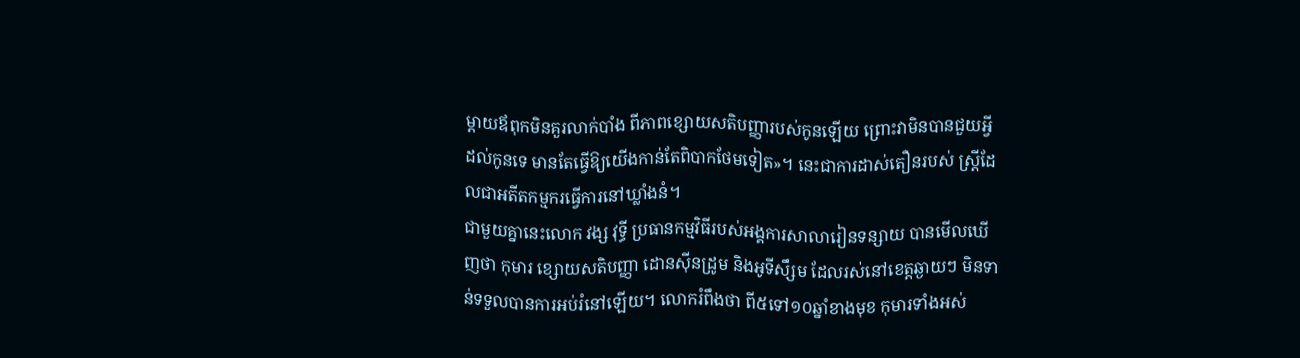ម្ដាយឪពុកមិនគួរលាក់បាំង ពីភាពខ្សោយសតិបញ្ញារបស់កូនឡើយ ព្រោះវាមិនបានជួយអ្វីដល់កូនទេ មានតែធ្វើឱ្យយើងកាន់តែពិបាកថែមទៀត»។ នេះជាការដាស់តឿនរបស់ ស្ត្រីដែលជាអតីតកម្មករធ្វើការនៅឃ្លាំងនំ។
ជាមួយគ្នានេះលោក វង្ស វុទ្ធី ប្រធានកម្មវិធីរបស់អង្គការសាលារៀនទន្សាយ បានមើលឃើញថា កុមារ ខ្សោយសតិបញ្ញា ដោនស៊ីនដ្រូម និងអូទីសឹ្សម ដែលរស់នៅខេត្តឆ្ងាយៗ មិនទាន់ទទួលបានការអប់រំនៅឡើយ។ លោករំពឹងថា ពី៥ទៅ១០ឆ្នាំខាងមុខ កុមារទាំងអស់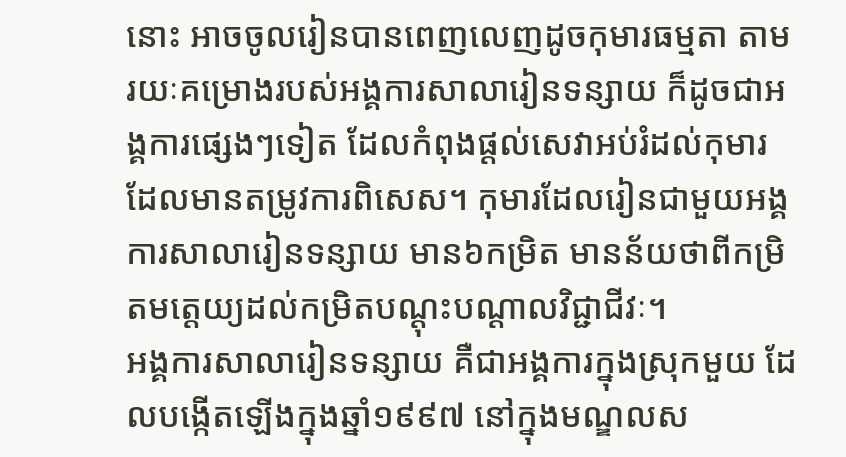នោះ អាចចូលរៀនបានពេញលេញដូចកុមារធម្មតា តាមរយៈគម្រោងរបស់អង្គការសាលារៀនទន្សាយ ក៏ដូចជាអង្គការផ្សេងៗទៀត ដែលកំពុងផ្ដល់សេវាអប់រំដល់កុមារ ដែលមានតម្រូវការពិសេស។ កុមារដែលរៀនជាមួយអង្គការសាលារៀនទន្សាយ មាន៦កម្រិត មានន័យថាពីកម្រិតមត្តេយ្យដល់កម្រិតបណ្ដុះបណ្ដាលវិជ្ជាជីវៈ។
អង្គការសាលារៀនទន្សាយ គឺជាអង្គការក្នុងស្រុកមួយ ដែលបង្កើតឡើងក្នុងឆ្នាំ១៩៩៧ នៅក្នុងមណ្ឌលស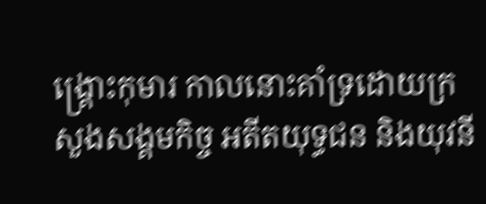ង្គ្រោះកុមារ កាលនោះគាំទ្រដោយក្រសួងសង្គមកិច្ច អតីតយុទ្ធជន និងយុវនី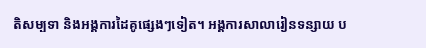តិសម្បទា និងអង្គការដៃគូផ្សេងៗទៀត។ អង្គការសាលារៀនទន្សាយ ប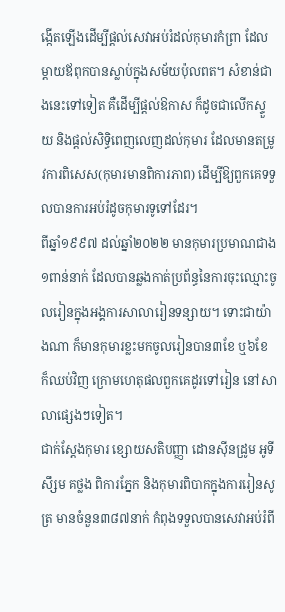ង្កើតឡើងដើម្បីផ្ដល់សេវាអប់រំដល់កុមារកំព្រា ដែលម្ដាយឪពុកបានស្លាប់ក្នុងសម័យប៉ុលពត។ សំខាន់ជាងនេះទៅទៀត គឺដើម្បីផ្ដល់ឱកាស ក៏ដូចជាលើកស្ទួយ និងផ្ដល់សិទ្ធិពេញលេញដល់កុមារ ដែលមានតម្រូវការពិសេស(កុមារមានពិការភាព) ដើម្បីឱ្យពួកគេទទួលបានការអប់រំដូចកុមារទូទៅដែរ។
ពីឆ្នាំ១៩៩៧ ដល់ឆ្នាំ២០២២ មានកុមារប្រមាណជាង១ពាន់នាក់ ដែលបានឆ្លងកាត់ប្រព័ន្ធនៃការចុះឈ្មោះចូលរៀនក្នុងអង្គការសាលារៀនទន្សាយ។ ទោះជាយ៉ាងណា ក៏មានកុមារខ្លះមកចូលរៀនបាន៣ខែ ឬ៦ខែ ក៏ឈប់វិញ ក្រោមហេតុផលពួកគេដូរទៅរៀន នៅសាលាផ្សេងៗទៀត។
ជាក់ស្ដែងកុមារ ខ្សោយសតិបញ្ញា ដោនស៊ីនដ្រូម អូទីសឹ្សម គថ្លង ពិការភ្នែក និងកុមារពិបាកក្នុងការរៀនសូត្រ មានចំនួន៣៨៧នាក់ កំពុងទទួលបានសេវាអប់រំពី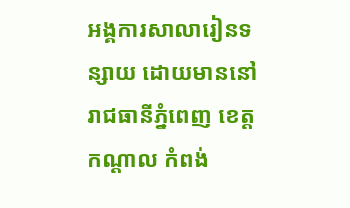អង្គការសាលារៀនទន្សាយ ដោយមាននៅរាជធានីភ្នំពេញ ខេត្តកណ្ដាល កំពង់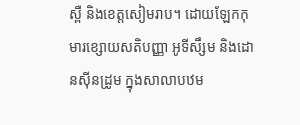ស្ពឺ និងខេត្តសៀមរាប។ ដោយឡែកកុមារខ្សោយសតិបញ្ញា អូទីសឹ្សម និងដោនស៊ីនដ្រូម ក្នុងសាលាបឋម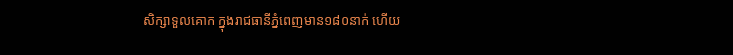សិក្សាទួលគោក ក្នុងរាជធានីភ្នំពេញមាន១៨០នាក់ ហើយ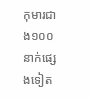កុមារជាង១០០នាក់ផ្សេងទៀត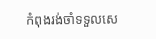កំពុងរង់ចាំទទួលសេ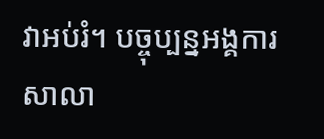វាអប់រំ។ បច្ចុប្បន្នអង្គការសាលា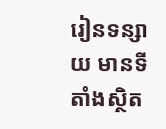រៀនទន្សាយ មានទីតាំងស្ថិត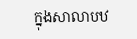ក្នុងសាលាបឋ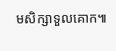មសិក្សាទួលគោក៕